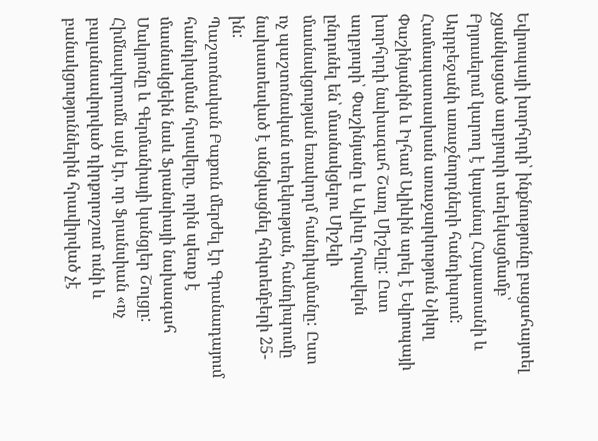Եվրոպայի խորհրդի՝ ինքնությունը բացահայտել չցանկացած աղբյուրի տեղեկացմամբ՝ Բրյուսելում կարող է կայանալ Հայաստանի և Ադրբեջանի առաջնորդների հանդիպում: Համապատասխան առաջարկություն Նիկոլ Փաշինյանին և Իլհամ Ալիևին արել է Եվրոպայի խորհրդի նախագահ Շառլ Միշելը: Ըստ աղբյուրի՝ Փաշինյանը և Ալիևը հրավերն ընդունել են՝ մասնակցելու Միշելի մասնակցության եռակողմ հանդիպմանը: Ըստ ոչ պաշտոնական տեղեկության, հանդիպումը նախատեսված է անցկացնել հոկտեմբերի 25-ին:
Պաշտոնական Բաքուն մերժել էր Գրանադայում հանդիպման հրավերը, որին պետք է մասնակցեին նաև Ֆրանսիայի նախագահ Մակրոնը և Գերմանիայի կանցլեր Շոլցը: Հիմնավորումն այն էր, որ Ֆրանսիան «ոչ բալանսավորված դիրքորոշում ունի և բանակցություններին հրավիրված չէ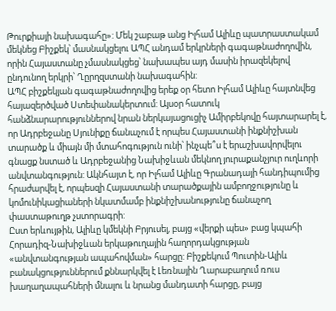Թուրքիայի նախագահը»: Մեկ շաբաթ անց Իլհամ Ալիևը պատրաստակամ մեկնեց Բիշքեկ՝ մասնակցելու ԱՊՀ անդամ երկրների գագաթնաժողովին, որին Հայաստանը չմասնակցեց՝ նախապես այդ մասին իրազեկելով ընդունող երկրի՝ Ղըրղզստանի նախագահին:
ԱՊՀ բիշքեկյան գագաթնաժողովից երեք օր հետո Իլհամ Ալիևը հայտնվեց հայազերծված Ստեփանակերտում: Այսօր հատուկ հանձնարարություններով նրան ներկայացուցիչ Ամիրբեկովը հայտարարել է, որ Ադրբեջանը Սյունիքը ճանաչում է որպես Հայաստանի ինքնիշխան տարածք և միայն մի մտահոգություն ունի՝ ինչպե՞ս է երաշխավորվելու գնացք նստած և Ադրբեջանից Նախիջևան մեկնող յուրաքանչյուր ուղևորի անվտանգություն: Ակնհայտ է, որ Իլհամ Ալիևը Գրանադայի հանդիպումից հրաժարվել է, որպեսզի Հայաստանի տարածքային ամբողջությունը և կոմունիկացիաների նկատմամբ ինքնիշխանությունը ճանաչող փաստաթուղթ չստորագրի:
Ըստ երևույթին, Ալիևը կմեկնի Բրյուսել, բայց «վերքի պես» բաց կպահի Հորադիզ-Նախիջևան երկաթուղային հաղորդակցության «անվտանգության ապահովման» հարցը: Բիշքեկում Պուտին-Ալիև բանակցություններում քննարկվել է Լեռնային Ղարաբաղում ռուս խաղաղապահների մնալու և նրանց մանդատի հարցը, բայց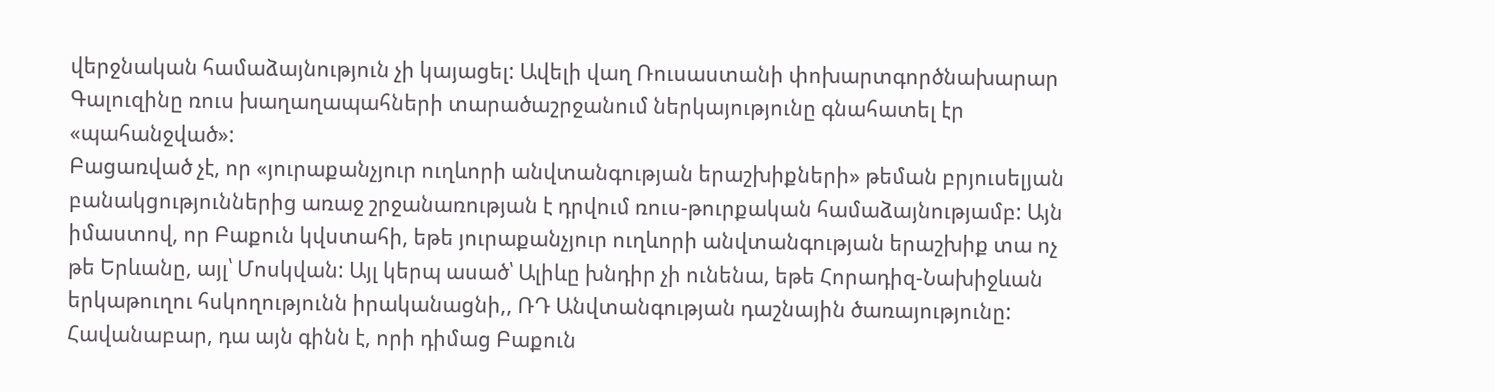վերջնական համաձայնություն չի կայացել: Ավելի վաղ Ռուսաստանի փոխարտգործնախարար Գալուզինը ռուս խաղաղապահների տարածաշրջանում ներկայությունը գնահատել էր «պահանջված»:
Բացառված չէ, որ «յուրաքանչյուր ուղևորի անվտանգության երաշխիքների» թեման բրյուսելյան բանակցություններից առաջ շրջանառության է դրվում ռուս-թուրքական համաձայնությամբ: Այն իմաստով, որ Բաքուն կվստահի, եթե յուրաքանչյուր ուղևորի անվտանգության երաշխիք տա ոչ թե Երևանը, այլ՝ Մոսկվան: Այլ կերպ ասած՝ Ալիևը խնդիր չի ունենա, եթե Հորադիզ-Նախիջևան երկաթուղու հսկողությունն իրականացնի,, ՌԴ Անվտանգության դաշնային ծառայությունը: Հավանաբար, դա այն գինն է, որի դիմաց Բաքուն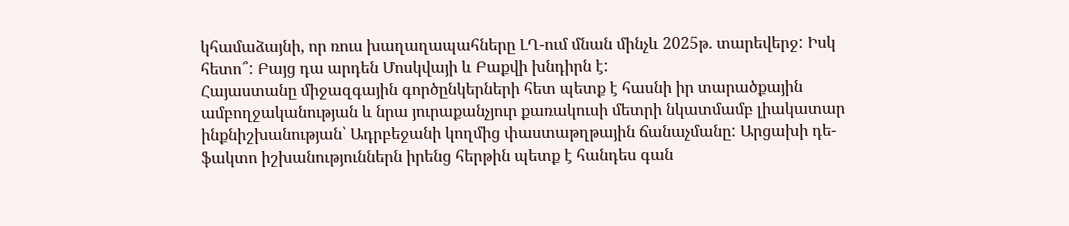կհամաձայնի, որ ռուս խաղաղապահները ԼՂ-ում մնան մինչև 2025թ. տարեվերջ: Իսկ հետո՞: Բայց դա արդեն Մոսկվայի և Բաքվի խնդիրն է:
Հայաստանը միջազգային գործընկերների հետ պետք է հասնի իր տարածքային ամբողջականության և նրա յուրաքանչյուր քառակուսի մետրի նկատմամբ լիակատար ինքնիշխանության՝ Ադրբեջանի կողմից փաստաթղթային ճանաչմանը: Արցախի դե-ֆակտո իշխանություններն իրենց հերթին պետք է հանդես գան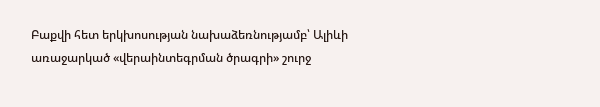Բաքվի հետ երկխոսության նախաձեռնությամբ՝ Ալիևի առաջարկած «վերաինտեգրման ծրագրի» շուրջ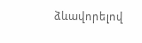ձևավորելով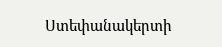Ստեփանակերտի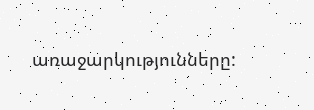առաջարկությունները: